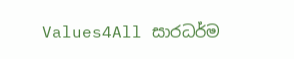Values4All සාරධර්ම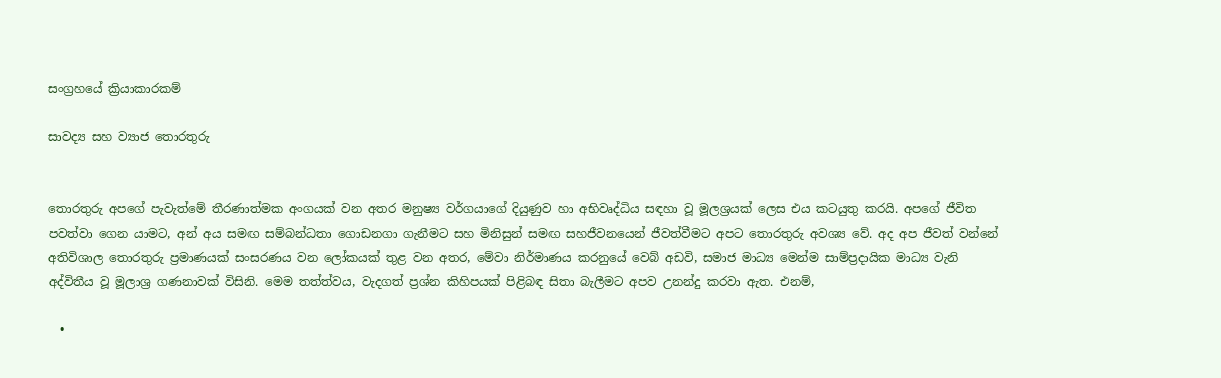සංග්‍රහයේ ක්‍රියාකාරකම්

සාවද්‍ය සහ ව්‍යාජ තොරතුරු


තොරතුරු අපගේ පැවැත්මේ තීරණාත්මක අංගයක් වන අතර මනුෂ්‍ය වර්ගයාගේ දියුණුව හා අභිවෘද්ධිය සඳහා වූ මූලශ්‍රයක් ලෙස එය කටයුතු කරයි. අපගේ ජීවිත පවත්වා ගෙන යාමට, අන් අය සමඟ සම්බන්ධතා ගොඩනගා ගැනීමට සහ මිනිසුන් සමඟ සහජීවනයෙන් ජීවත්වීමට අපට තොරතුරු අවශ්‍ය වේ. අද අප ජීවත් වන්නේ අතිවිශාල තොරතුරු ප්‍රමාණයක් සංසරණය වන ලෝකයක් තුළ වන අතර, මේවා නිර්මාණය කරනුයේ වෙබ් අඩවි, සමාජ මාධ්‍ය මෙන්ම සාම්ප්‍රදායික මාධ්‍ය වැනි අද්විතීය වූ මූලාශ්‍ර ගණනාවක් විසිනි. මෙම තත්ත්වය, වැදගත් ප්‍රශ්න කිහිපයක් පිළිබඳ සිතා බැලීමට අපව උනන්දු කරවා ඇත. එනම්,

  •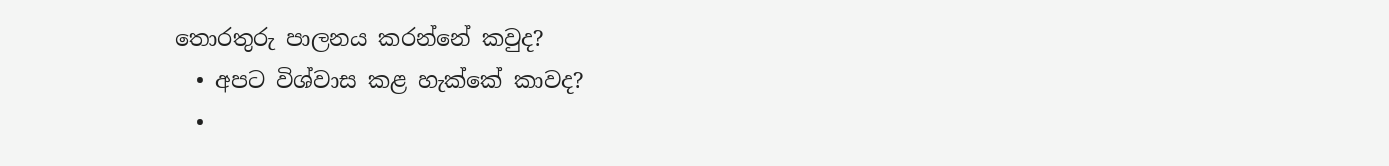තොරතුරු පාලනය කරන්නේ කවුද?
  • අපට විශ්වාස කළ හැක්කේ කාවද?
  •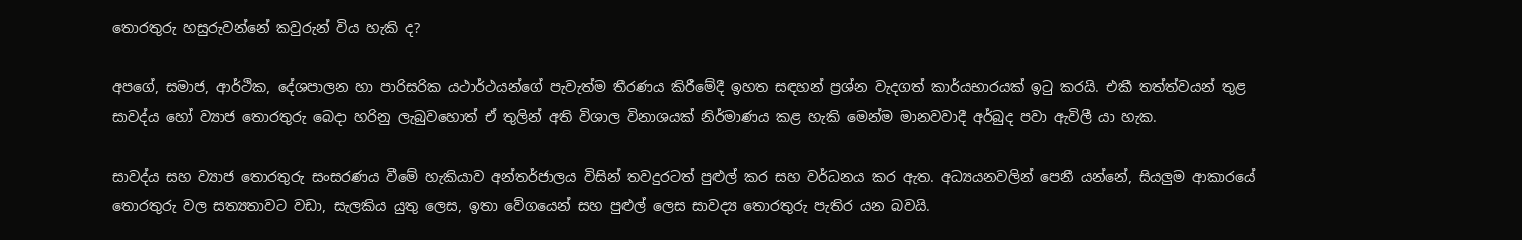තොරතුරු හසුරුවන්නේ කවුරුන් විය හැකි ද?

අපගේ, සමාජ, ආර්ථික, දේශපාලන හා පාරිසරික යථාර්ථයන්ගේ පැවැත්ම තීරණය කිරීමේදී ඉහත සඳහන් ප්‍රශ්න වැදගත් කාර්යභාරයක් ඉටු කරයි. එකී තත්ත්වයන් තුළ සාවද්ය හෝ ව්‍යාජ තොරතුරු බෙදා හරිනු ලැබුවහොත් ඒ තුලින් අති විශාල විනාශයක් නිර්මාණය කළ හැකි මෙන්ම මානවවාදී අර්බුද පවා ඇවිලී යා හැක.

සාවද්ය සහ ව්‍යාජ තොරතුරු සංසරණය වීමේ හැකියාව අන්තර්ජාලය විසින් තවදුරටත් පුළුල් කර සහ වර්ධනය කර ඇත. අධ්‍යයනවලින් පෙනී යන්නේ, සියලුම ආකාරයේ තොරතුරු වල සත්‍යතාවට වඩා, සැලකිය යුතු ලෙස, ඉතා වේගයෙන් සහ පුළුල් ලෙස සාවද්‍ය තොරතුරු පැතිර යන බවයි.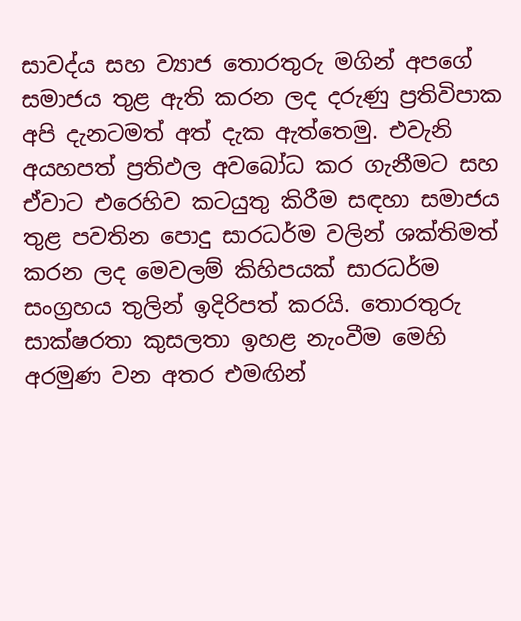සාවද්ය සහ ව්‍යාජ තොරතුරු මගින් අපගේ සමාජය තුළ ඇති කරන ලද දරුණු ප්‍රතිවිපාක අපි දැනටමත් අත් දැක ඇත්තෙමු. එවැනි අයහපත් ප්‍රතිඵල අවබෝධ කර ගැනීමට සහ ඒවාට එරෙහිව කටයුතු කිරීම සඳහා සමාජය තුළ පවතින පොදු සාරධර්ම වලින් ශක්තිමත් කරන ලද මෙවලම් කිහිපයක් සාරධර්ම සංග්‍රහය තුලින් ඉදිරිපත් කරයි. තොරතුරු සාක්ෂරතා කුසලතා ඉහළ නැංවීම මෙහි අරමුණ වන අතර එමඟින්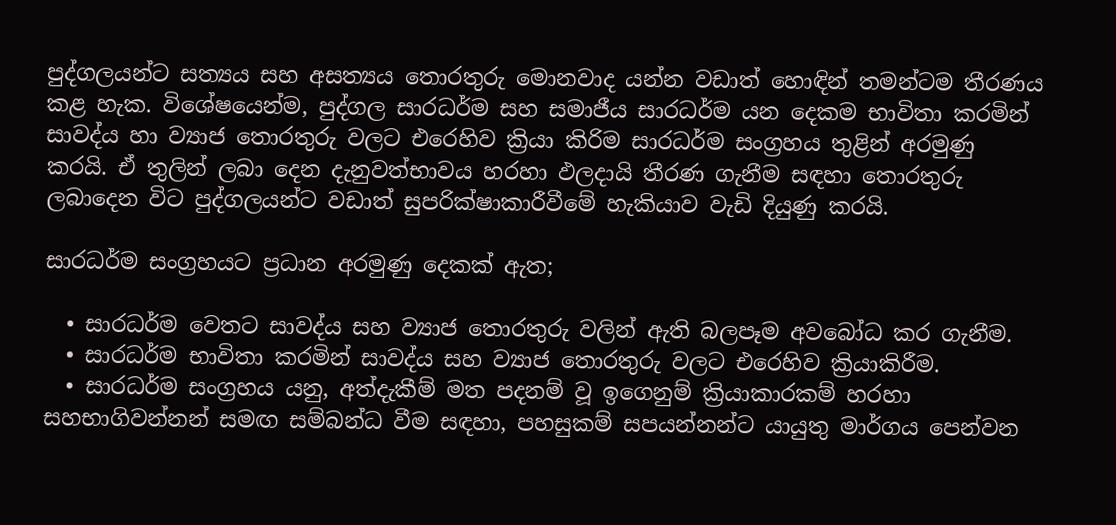පුද්ගලයන්ට සත්‍යය සහ අසත්‍යය තොරතුරු මොනවාද යන්න වඩාත් හොඳින් තමන්ටම තීරණය කළ හැක. විශේෂයෙන්ම, පුද්ගල සාරධර්ම සහ සමාජීය සාරධර්ම යන දෙකම භාවිතා කරමින් සාවද්ය හා ව්‍යාජ තොරතුරු වලට එරෙහිව ක්‍රියා කිරිම සාරධර්ම සංග්‍රහය තුළින් අරමුණු කරයි. ඒ තුලින් ලබා දෙන දැනුවත්භාවය හරහා ඵලදායි තීරණ ගැනීම සඳහා තොරතුරු ලබාදෙන විට පුද්ගලයන්ට වඩාත් සුපරික්ෂාකාරීවීමේ හැකියාව වැඩි දියුණු කරයි.

සාරධර්ම සංග්‍රහයට ප්‍රධාන අරමුණු දෙකක් ඇත;

  • සාරධර්ම වෙතට සාවද්ය සහ ව්‍යාජ තොරතුරු වලින් ඇති බලපෑම අවබෝධ කර ගැනීම.
  • සාරධර්ම භාවිතා කරමින් සාවද්ය සහ ව්‍යාජ තොරතුරු වලට එරෙහිව ක්‍රියාකිරීම.
  • සාරධර්ම සංග්‍රහය යනු, අත්දැකීම් මත පදනම් වූ ඉගෙනුම් ක්‍රියාකාරකම් හරහා සහභාගිවන්නන් සමඟ සම්බන්ධ වීම සඳහා, පහසුකම් සපයන්නන්ට යායුතු මාර්ගය පෙන්වන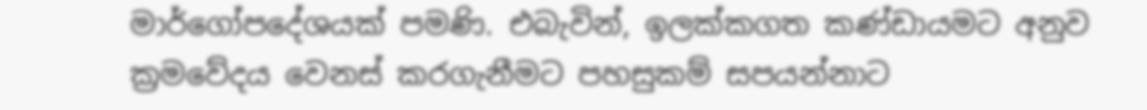මාර්ගෝපදේශයක් පමණි. එබැවින්, ඉලක්කගත කණ්ඩායමට අනුව ක්‍රමවේදය වෙනස් කරගැනීමට පහසුකම් සපයන්නාට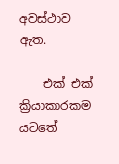අවස්ථාව ඇත.

    එක් එක් ක්‍රියාකාරකම යටතේ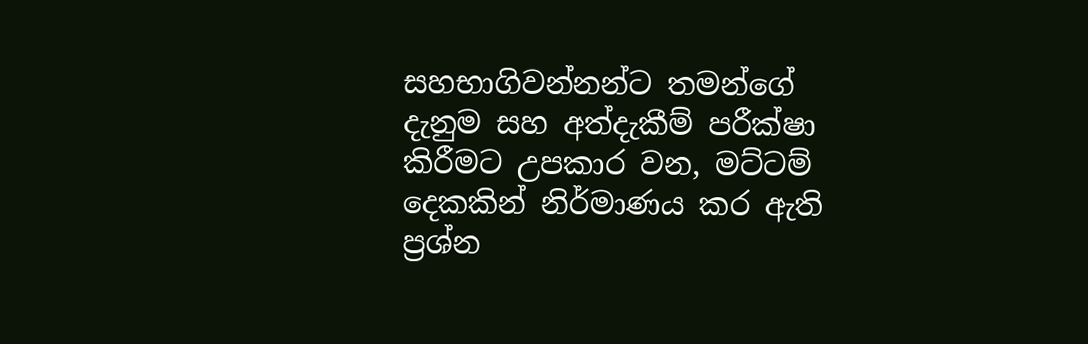සහභාගිවන්නන්ට තමන්ගේ දැනුම සහ අත්දැකීම් පරීක්ෂා කිරීමට උපකාර වන, මට්ටම් දෙකකින් නිර්මාණය කර ඇති ප්‍රශ්න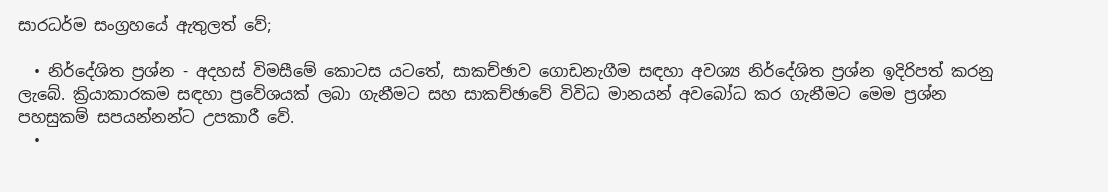සාරධර්ම සංග්‍රහයේ ඇතුලත් වේ;

  • නිර්දේශිත ප්‍රශ්න - අදහස් විමසීමේ කොටස යටතේ, සාකච්ඡාව ගොඩනැගීම සඳහා අවශ්‍ය නිර්දේශිත ප්‍රශ්න ඉදිරිපත් කරනු ලැබේ. ක්‍රියාකාරකම සඳහා ප්‍රවේශයක් ලබා ගැනීමට සහ සාකච්ඡාවේ විවිධ මානයන් අවබෝධ කර ගැනීමට මෙම ප්‍රශ්න පහසුකම් සපයන්නන්ට උපකාරී වේ.
  •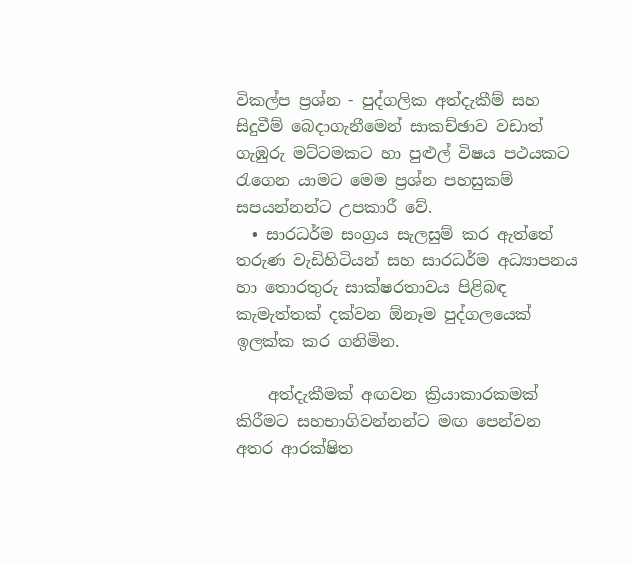විකල්ප ප්‍රශ්න - පුද්ගලික අත්දැකීම් සහ සිදුවීම් බෙදාගැනීමෙන් සාකච්ඡාව වඩාත් ගැඹුරු මට්ටමකට හා පුළුල් විෂය පථයකට රැගෙන යාමට මෙම ප්‍රශ්න පහසුකම් සපයන්නන්ට උපකාරී වේ.
  • සාරධර්ම සංග්‍රය සැලසුම් කර ඇත්තේ තරුණ වැඩිහිටියන් සහ සාරධර්ම අධ්‍යාපනය හා තොරතුරු සාක්ෂරතාවය පිළිබඳ කැමැත්තක් දක්වන ඕනෑම පුද්ගලයෙක් ඉලක්ක කර ගනිමින.

    අත්දැකීමක් අඟවන ක්‍රියාකාරකමක් කිරීමට සහභාගිවන්නන්ට මඟ පෙන්වන අතර ආරක්ෂිත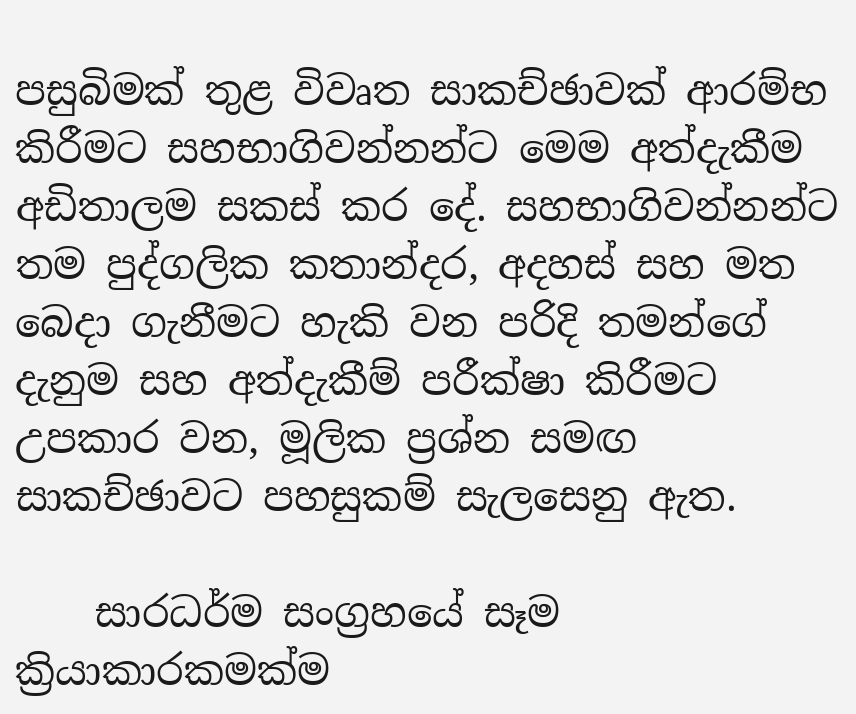පසුබිමක් තුළ විවෘත සාකච්ඡාවක් ආරම්භ කිරීමට සහභාගිවන්නන්ට මෙම අත්දැකීම අඩිතාලම සකස් කර දේ. සහභාගිවන්නන්ට තම පුද්ගලික කතාන්දර, අදහස් සහ මත බෙදා ගැනීමට හැකි වන පරිදි තමන්ගේ දැනුම සහ අත්දැකීම් පරීක්ෂා කිරීමට උපකාර වන, මූලික ප්‍රශ්න සමඟ සාකච්ඡාවට පහසුකම් සැලසෙනු ඇත.

    සාරධර්ම සංග්‍රහයේ සෑම ක්‍රියාකාරකමක්ම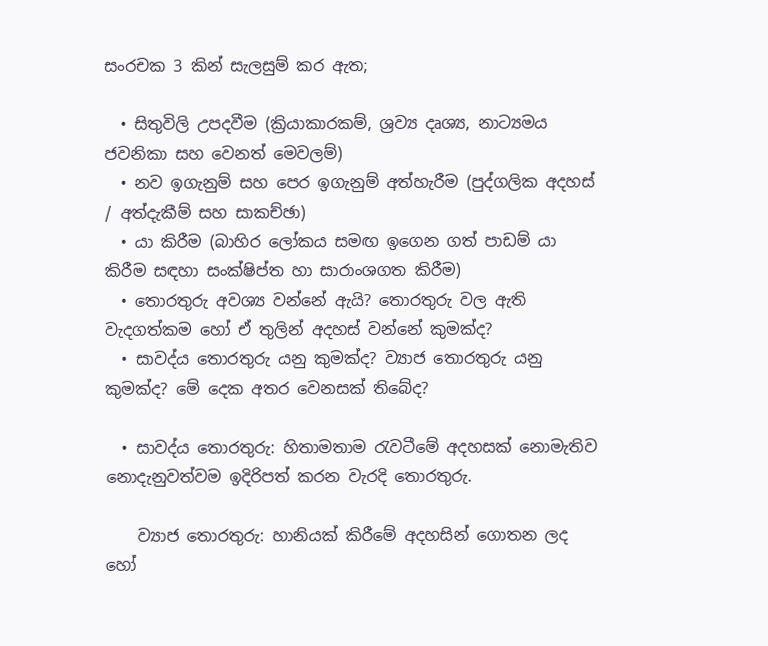සංරචක 3 කින් සැලසුම් කර ඇත;

  • සිතුවිලි උපදවීම (ක්‍රියාකාරකම්, ශ්‍රව්‍ය දෘශ්‍ය, නාට්‍යමය ජවනිකා සහ වෙනත් මෙවලම්)
  • නව ඉගැනුම් සහ පෙර ඉගැනුම් අත්හැරීම (පුද්ගලික අදහස් / අත්දැකීම් සහ සාකච්ඡා)
  • යා කිරීම (බාහිර ලෝකය සමඟ ඉගෙන ගත් පාඩම් යා කිරීම සඳහා සංක්ෂිප්ත හා සාරාංශගත කිරීම)
  • තොරතුරු අවශ්‍ය වන්නේ ඇයි? තොරතුරු වල ඇති වැදගත්කම හෝ ඒ තුලින් අදහස් වන්නේ කුමක්ද?
  • සාවද්ය තොරතුරු යනු කුමක්ද? ව්‍යාජ තොරතුරු යනු කුමක්ද? මේ දෙක අතර වෙනසක් තිබේද?

  • සාවද්ය තොරතුරු: හිතාමතාම රැවටීමේ අදහසක් නොමැතිව නොදැනුවත්වම ඉදිරිපත් කරන වැරදි තොරතුරු.

    ව්‍යාජ තොරතුරු: හානියක් කිරීමේ අදහසින් ගොතන ලද හෝ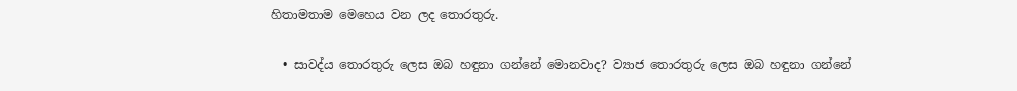හිතාමතාම මෙහෙය වන ලද තොරතුරු.

  • සාවද්ය තොරතුරු ලෙස ඔබ හඳුනා ගන්නේ මොනවාද? ව්‍යාජ තොරතුරු ලෙස ඔබ හඳුනා ගන්නේ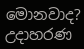මොනවාද? උදාහරණ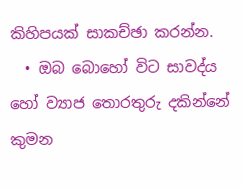කිහිපයක් සාකච්ඡා කරන්න.
  • ඔබ බොහෝ විට සාවද්ය හෝ ව්‍යාජ තොරතුරු දකින්නේ කුමන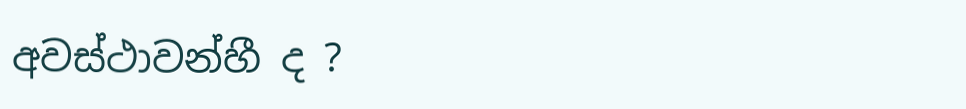අවස්ථාවන්හී ද ?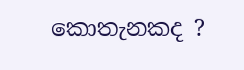කොතැනකද ?